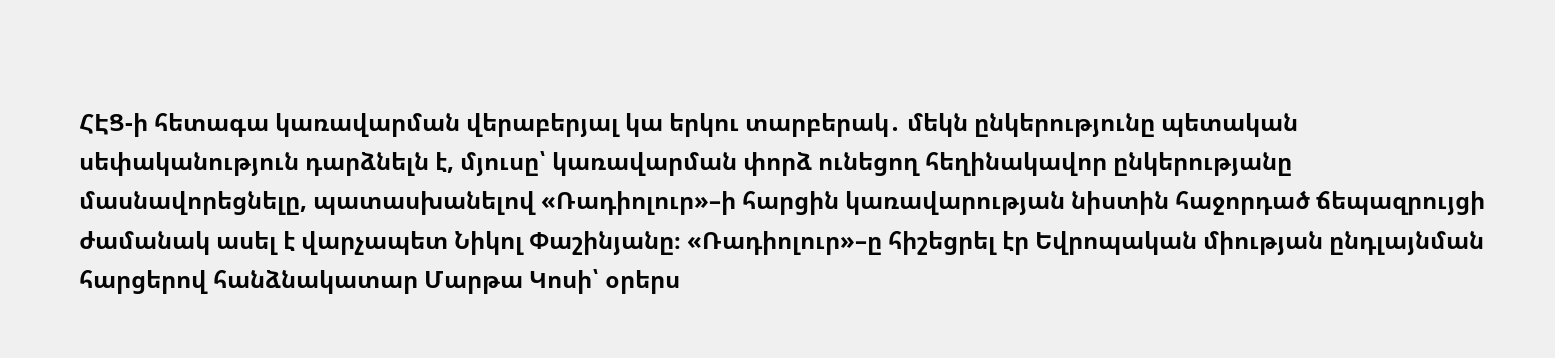ՀԷՑ-ի հետագա կառավարման վերաբերյալ կա երկու տարբերակ․ մեկն ընկերությունը պետական սեփականություն դարձնելն է, մյուսը՝ կառավարման փորձ ունեցող հեղինակավոր ընկերությանը մասնավորեցնելը, պատասխանելով «Ռադիոլուր»–ի հարցին կառավարության նիստին հաջորդած ճեպազրույցի ժամանակ ասել է վարչապետ Նիկոլ Փաշինյանը։ «Ռադիոլուր»–ը հիշեցրել էր Եվրոպական միության ընդլայնման հարցերով հանձնակատար Մարթա Կոսի՝ օրերս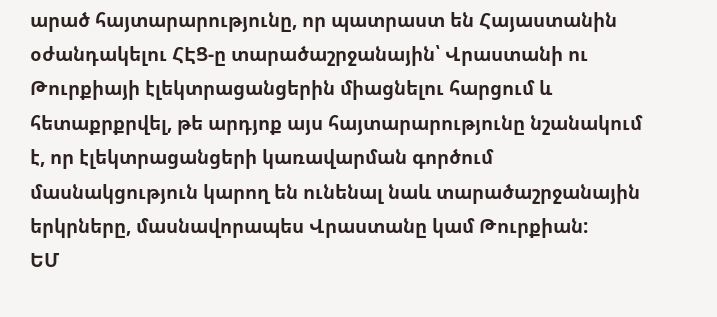արած հայտարարությունը, որ պատրաստ են Հայաստանին օժանդակելու ՀԷՑ-ը տարածաշրջանային՝ Վրաստանի ու Թուրքիայի էլեկտրացանցերին միացնելու հարցում և հետաքրքրվել, թե արդյոք այս հայտարարությունը նշանակում է, որ էլեկտրացանցերի կառավարման գործում մասնակցություն կարող են ունենալ նաև տարածաշրջանային երկրները, մասնավորապես Վրաստանը կամ Թուրքիան:
ԵՄ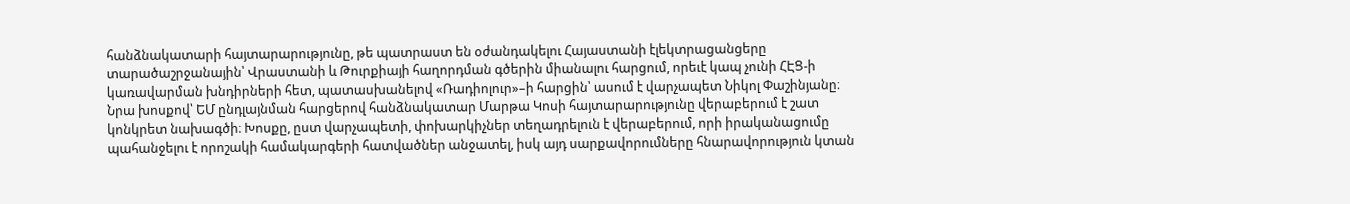հանձնակատարի հայտարարությունը, թե պատրաստ են օժանդակելու Հայաստանի էլեկտրացանցերը տարածաշրջանային՝ Վրաստանի և Թուրքիայի հաղորդման գծերին միանալու հարցում, որեւէ կապ չունի ՀԷՑ-ի կառավարման խնդիրների հետ, պատասխանելով «Ռադիոլուր»–ի հարցին՝ ասում է վարչապետ Նիկոլ Փաշինյանը։ Նրա խոսքով՝ ԵՄ ընդլայնման հարցերով հանձնակատար Մարթա Կոսի հայտարարությունը վերաբերում է շատ կոնկրետ նախագծի։ Խոսքը, ըստ վարչապետի, փոխարկիչներ տեղադրելուն է վերաբերում, որի իրականացումը պահանջելու է որոշակի համակարգերի հատվածներ անջատել, իսկ այդ սարքավորումները հնարավորություն կտան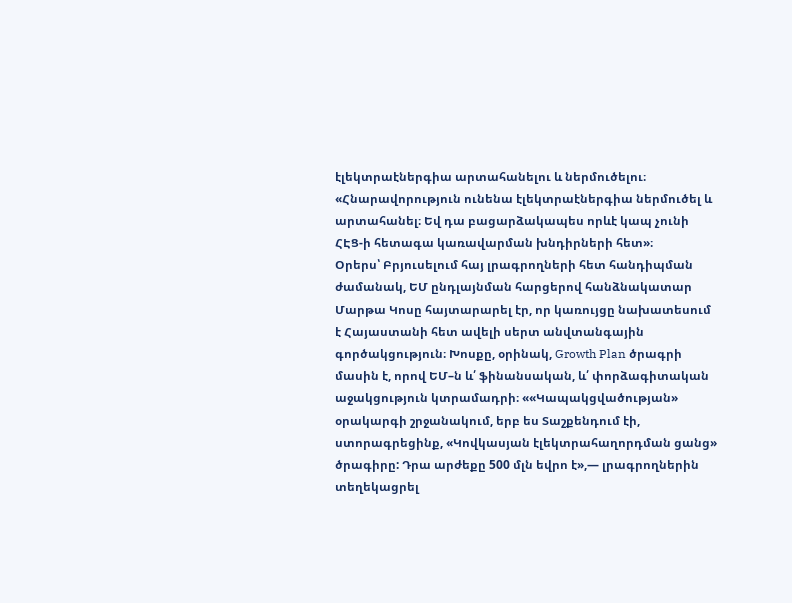էլեկտրաէներգիա արտահանելու և ներմուծելու։
«Հնարավորություն ունենա էլեկտրաէներգիա ներմուծել և արտահանել։ Եվ դա բացարձակապես որևէ կապ չունի ՀԷՑ-ի հետագա կառավարման խնդիրների հետ»։
Օրերս՝ Բրյուսելում հայ լրագրողների հետ հանդիպման ժամանակ, ԵՄ ընդլայնման հարցերով հանձնակատար Մարթա Կոսը հայտարարել էր, որ կառույցը նախատեսում է Հայաստանի հետ ավելի սերտ անվտանգային գործակցություն։ Խոսքը, օրինակ, Growth Plan ծրագրի մասին է, որով ԵՄ–ն և՛ ֆինանսական, և՛ փորձագիտական աջակցություն կտրամադրի։ ««Կապակցվածության» օրակարգի շրջանակում, երբ ես Տաշքենդում էի, ստորագրեցինք, «Կովկասյան էլեկտրահաղորդման ցանց» ծրագիրը: Դրա արժեքը 500 մլն եվրո է»,— լրագրողներին տեղեկացրել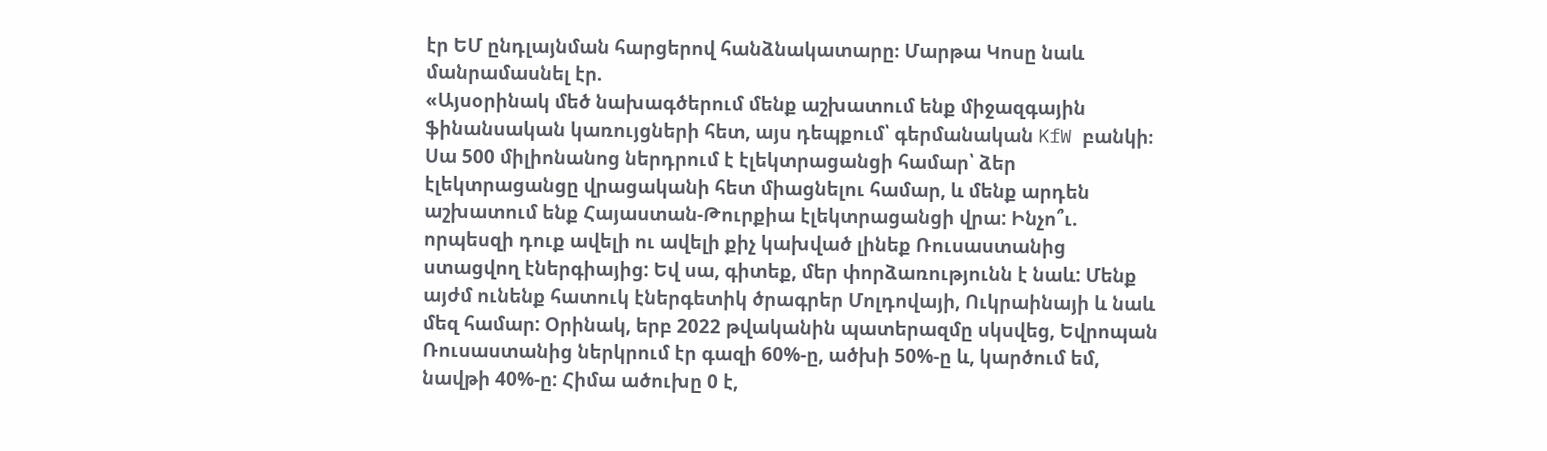էր ԵՄ ընդլայնման հարցերով հանձնակատարը։ Մարթա Կոսը նաև մանրամասնել էր.
«Այսօրինակ մեծ նախագծերում մենք աշխատում ենք միջազգային ֆինանսական կառույցների հետ, այս դեպքում՝ գերմանական KfW բանկի։ Սա 500 միլիոնանոց ներդրում է էլեկտրացանցի համար՝ ձեր էլեկտրացանցը վրացականի հետ միացնելու համար, և մենք արդեն աշխատում ենք Հայաստան-Թուրքիա էլեկտրացանցի վրա: Ինչո՞ւ. որպեսզի դուք ավելի ու ավելի քիչ կախված լինեք Ռուսաստանից ստացվող էներգիայից: Եվ սա, գիտեք, մեր փորձառությունն է նաև: Մենք այժմ ունենք հատուկ էներգետիկ ծրագրեր Մոլդովայի, Ուկրաինայի և նաև մեզ համար: Օրինակ, երբ 2022 թվականին պատերազմը սկսվեց, Եվրոպան Ռուսաստանից ներկրում էր գազի 60%-ը, ածխի 50%-ը և, կարծում եմ, նավթի 40%-ը: Հիմա ածուխը 0 է,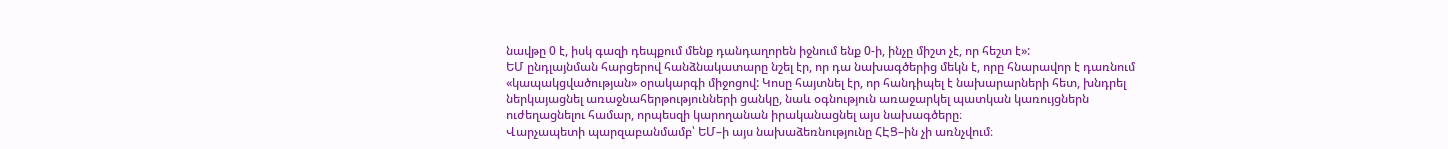նավթը 0 է, իսկ գազի դեպքում մենք դանդաղորեն իջնում ենք 0-ի, ինչը միշտ չէ, որ հեշտ է»:
ԵՄ ընդլայնման հարցերով հանձնակատարը նշել էր, որ դա նախագծերից մեկն է, որը հնարավոր է դառնում «կապակցվածության» օրակարգի միջոցով: Կոսը հայտնել էր, որ հանդիպել է նախարարների հետ, խնդրել ներկայացնել առաջնահերթությունների ցանկը, նաև օգնություն առաջարկել պատկան կառույցներն ուժեղացնելու համար, որպեսզի կարողանան իրականացնել այս նախագծերը։
Վարչապետի պարզաբանմամբ՝ ԵՄ–ի այս նախաձեռնությունը ՀԷՑ–ին չի առնչվում։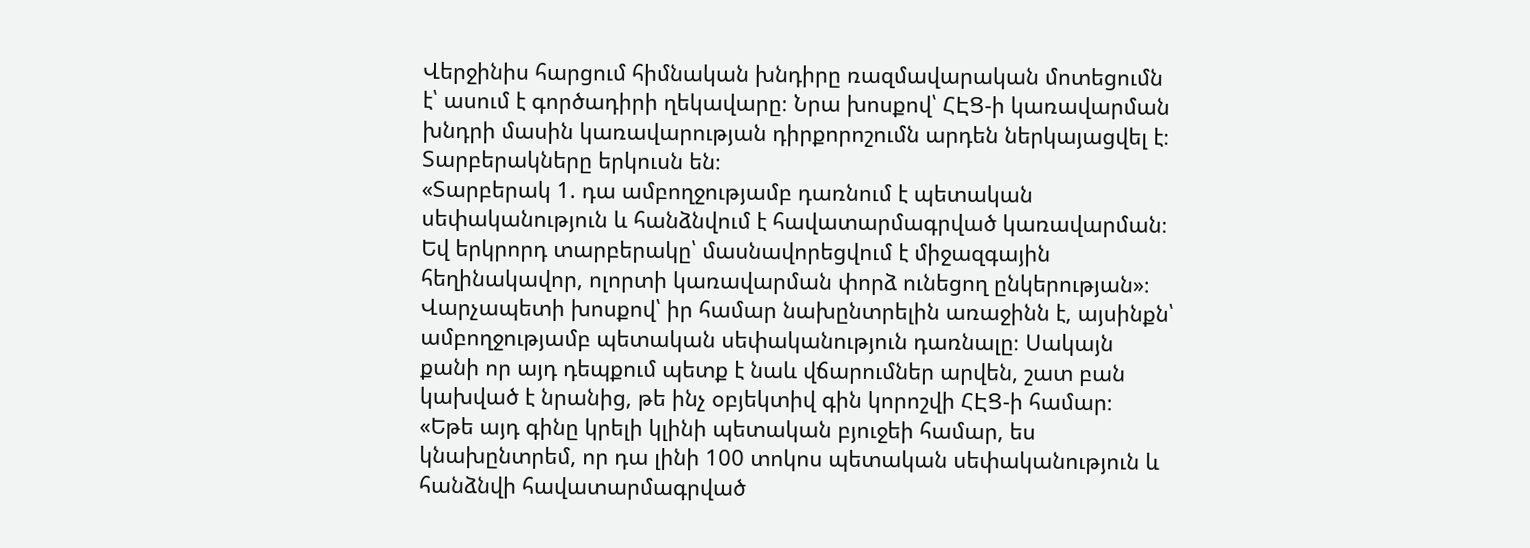Վերջինիս հարցում հիմնական խնդիրը ռազմավարական մոտեցումն է՝ ասում է գործադիրի ղեկավարը։ Նրա խոսքով՝ ՀԷՑ-ի կառավարման խնդրի մասին կառավարության դիրքորոշումն արդեն ներկայացվել է։ Տարբերակները երկուսն են։
«Տարբերակ 1. դա ամբողջությամբ դառնում է պետական սեփականություն և հանձնվում է հավատարմագրված կառավարման։ Եվ երկրորդ տարբերակը՝ մասնավորեցվում է միջազգային հեղինակավոր, ոլորտի կառավարման փորձ ունեցող ընկերության»։
Վարչապետի խոսքով՝ իր համար նախընտրելին առաջինն է, այսինքն՝ ամբողջությամբ պետական սեփականություն դառնալը։ Սակայն քանի որ այդ դեպքում պետք է նաև վճարումներ արվեն, շատ բան կախված է նրանից, թե ինչ օբյեկտիվ գին կորոշվի ՀԷՑ-ի համար։
«Եթե այդ գինը կրելի կլինի պետական բյուջեի համար, ես կնախընտրեմ, որ դա լինի 100 տոկոս պետական սեփականություն և հանձնվի հավատարմագրված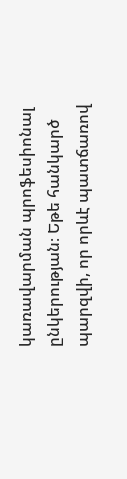կառավարման պրոֆեսիոնալ ընկերության։ Եթե հանկարծ պարզվի, որ որևէ պատճառով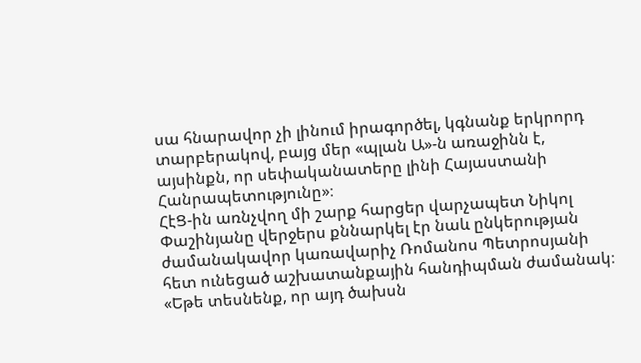սա հնարավոր չի լինում իրագործել, կգնանք երկրորդ տարբերակով, բայց մեր «պլան Ա»-ն առաջինն է, այսինքն, որ սեփականատերը լինի Հայաստանի Հանրապետությունը»։
ՀէՑ-ին առնչվող մի շարք հարցեր վարչապետ Նիկոլ Փաշինյանը վերջերս քննարկել էր նաև ընկերության ժամանակավոր կառավարիչ Ռոմանոս Պետրոսյանի հետ ունեցած աշխատանքային հանդիպման ժամանակ։ «Եթե տեսնենք, որ այդ ծախսն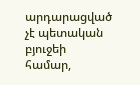արդարացված չէ պետական բյուջեի համար,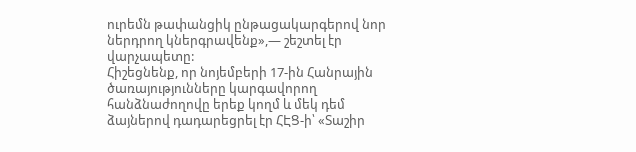ուրեմն թափանցիկ ընթացակարգերով նոր ներդրող կներգրավենք»,— շեշտել էր վարչապետը:
Հիշեցնենք, որ նոյեմբերի 17-ին Հանրային ծառայությունները կարգավորող հանձնաժողովը երեք կողմ և մեկ դեմ ձայներով դադարեցրել էր ՀԷՑ-ի՝ «Տաշիր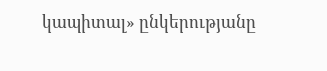կապիտալ» ընկերությանը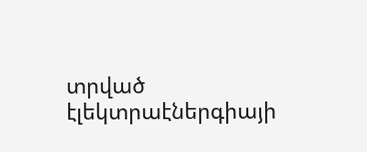տրված էլեկտրաէներգիայի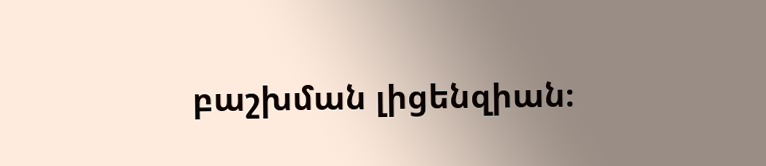բաշխման լիցենզիան։